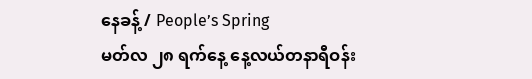နေခန့် / People’s Spring
မတ်လ ၂၈ ရက်နေ့ နေ့လယ်တနာရီဝန်း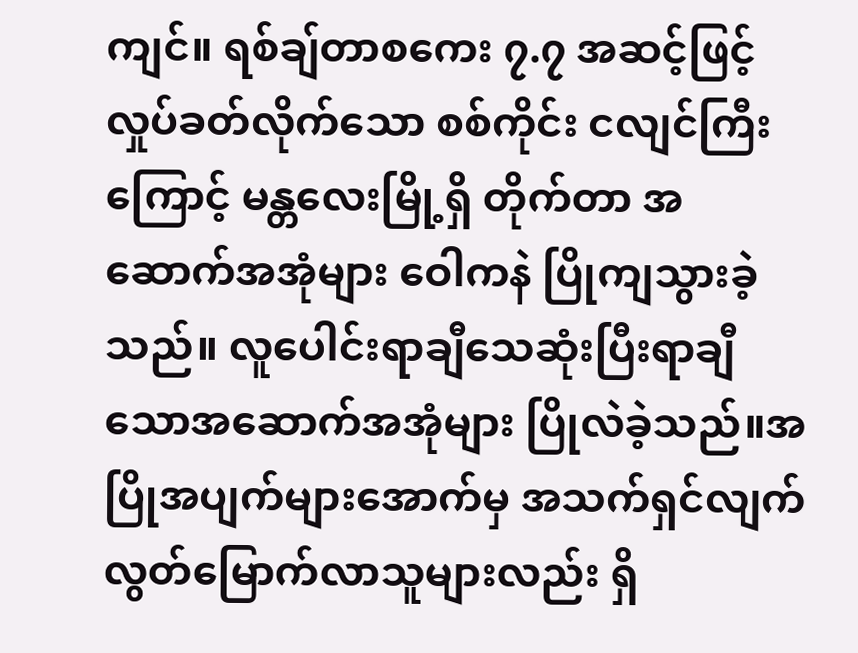ကျင်။ ရစ်ချ်တာစကေး ၇.၇ အဆင့်ဖြင့် လှုပ်ခတ်လိုက်သော စစ်ကိုင်း ငလျင်ကြီးကြောင့် မန္တလေးမြို့ရှိ တိုက်တာ အဆောက်အအုံများ ဝေါကနဲ ပြိုကျသွားခဲ့သည်။ လူပေါင်းရာချီသေဆုံးပြီးရာချီသောအဆောက်အအုံများ ပြိုလဲခဲ့သည်။အပြိုအပျက်များအောက်မှ အသက်ရှင်လျက် လွတ်မြောက်လာသူများလည်း ရှိ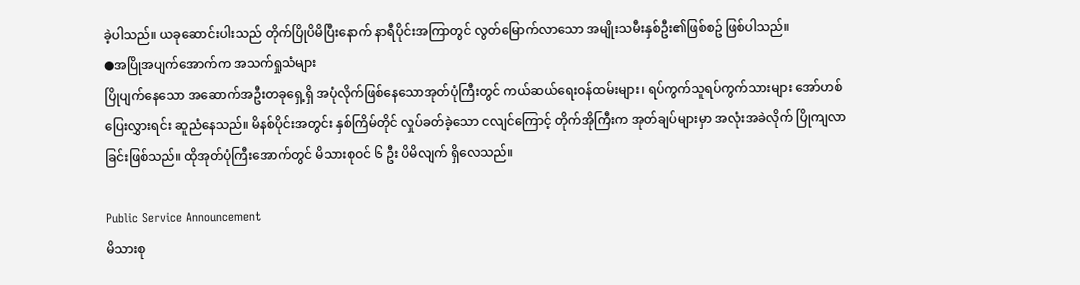ခဲ့ပါသည်။ ယခုဆောင်းပါးသည် တိုက်ပြိုပိမိပြီးနောက် နာရီပိုင်းအကြာတွင် လွတ်မြောက်လာသော အမျိုးသမီးနှစ်ဦး၏ဖြစ်စဥ် ဖြစ်ပါသည်။
●အပြိုအပျက်အောက်က အသက်ရှုသံများ
ပြိုပျက်နေသော အဆောက်အဦးတခုရှေ့ရှိ အပုံလိုက်ဖြစ်နေသောအုတ်ပုံကြီးတွင် ကယ်ဆယ်ရေးဝန်ထမ်းများ၊ ရပ်ကွက်သူရပ်ကွက်သားများ အော်ဟစ်ပြေးလွှားရင်း ဆူညံနေသည်။ မိနစ်ပိုင်းအတွင်း နှစ်ကြိမ်တိုင် လှုပ်ခတ်ခဲ့သော ငလျင်ကြောင့် တိုက်အိုကြီးက အုတ်ချပ်များမှာ အလုံးအခဲလိုက် ပြိုကျလာခြင်းဖြစ်သည်။ ထိုအုတ်ပုံကြီးအောက်တွင် မိသားစုဝင် ၆ ဦး ပိမိလျက် ရှိလေသည်။

Public Service Announcement
မိသားစု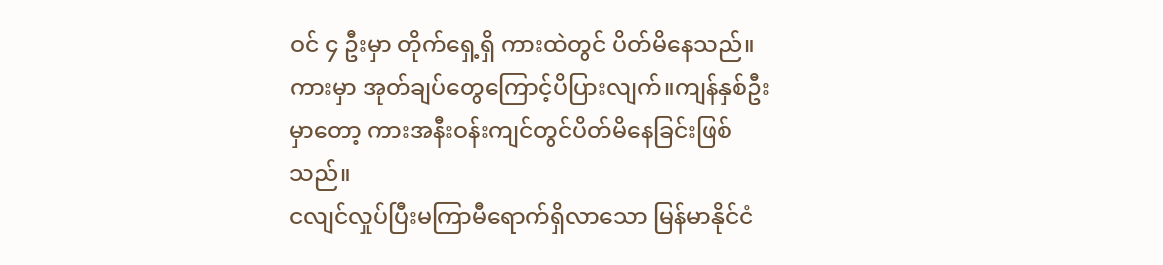ဝင် ၄ ဦးမှာ တိုက်ရှေ့ရှိ ကားထဲတွင် ပိတ်မိနေသည်။ကားမှာ အုတ်ချပ်တွေကြောင့်ပိပြားလျက်။ကျန်နှစ်ဦးမှာတော့ ကားအနီးဝန်းကျင်တွင်ပိတ်မိနေခြင်းဖြစ်သည်။
ငလျင်လှုပ်ပြီးမကြာမီရောက်ရှိလာသော မြန်မာနိုင်ငံ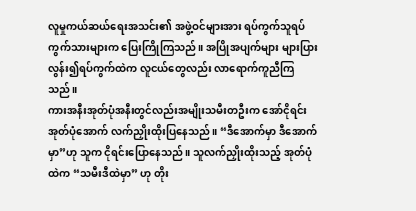လူမှုကယ်ဆယ်ရေးအသင်း၏ အဖွဲ့ဝင်များအား ရပ်ကွက်သူရပ်ကွက်သားများက ပြေးကြိုကြသည်။ အပြိုအပျက်များ များပြားလွန်း၍ရပ်ကွက်ထဲက လူငယ်တွေလည်း လာရောက်ကူညီကြသည်။
ကားအနီးအုတ်ပုံအနီးတွင်လည်းအမျိုးသမီးတဦးက အော်ငိုရင်း အုတ်ပုံအောက် လက်ညှိုးထိုးပြနေသည်။ “ဒီအောက်မှာ ဒီအောက်မှာ”ဟု သူက ငိုရင်းပြောနေသည်။ သူလက်ညှိုးထိုးသည့် အုတ်ပုံထဲက “သမီးဒီထဲမှာ” ဟု တိုး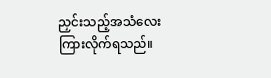ညှင်းသည့်အသံလေး ကြားလိုက်ရသည်။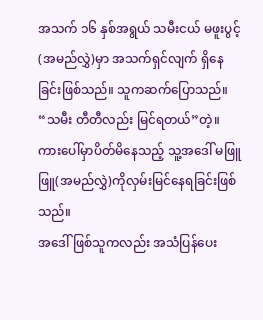အသက် ၁၆ နှစ်အရွယ် သမီးငယ် မဖူးပွင့်(အမည်လွှဲ)မှာ အသက်ရှင်လျက် ရှိနေခြင်းဖြစ်သည်။ သူကဆက်ပြောသည်။ “သမီး တီတီလည်း မြင်ရတယ်”တဲ့။ ကားပေါ်မှာပိတ်မိနေသည့် သူ့အဒေါ် မဖြူဖြူ(အမည်လွှဲ)ကိုလှမ်းမြင်နေရခြင်းဖြစ်သည်။
အဒေါ်ဖြစ်သူကလည်း အသံပြန်ပေး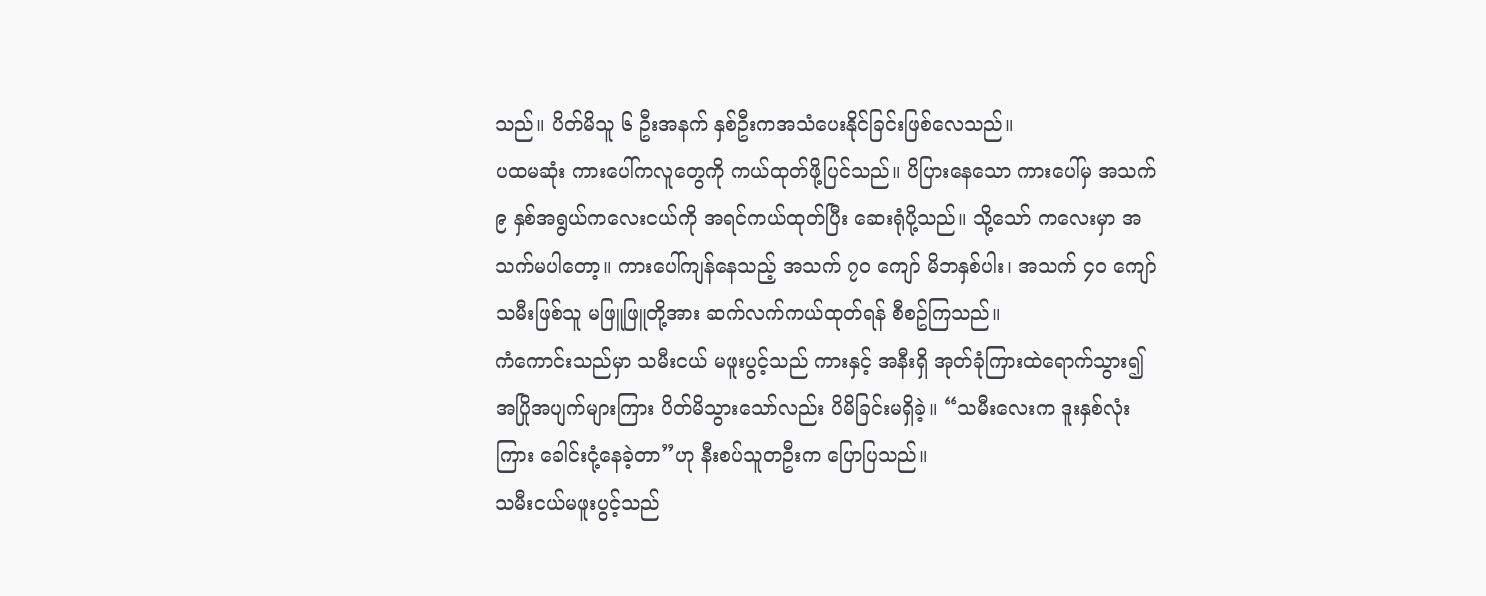သည်။ ပိတ်မိသူ ၆ ဦးအနက် နှစ်ဦးကအသံပေးနိုင်ခြင်းဖြစ်လေသည်။
ပထမဆုံး ကားပေါ်ကလူတွေကို ကယ်ထုတ်ဖို့ပြင်သည်။ ပိပြားနေသော ကားပေါ်မှ အသက် ၉ နှစ်အရွယ်ကလေးငယ်ကို အရင်ကယ်ထုတ်ပြီး ဆေးရုံပို့သည်။ သို့သော် ကလေးမှာ အသက်မပါတော့။ ကားပေါ်ကျန်နေသည့် အသက် ၇၀ ကျော် မိဘနှစ်ပါး၊ အသက် ၄၀ ကျော် သမီးဖြစ်သူ မဖြူဖြူတို့အား ဆက်လက်ကယ်ထုတ်ရန် စီစဥ်ကြသည်။
ကံကောင်းသည်မှာ သမီးငယ် မဖူးပွင့်သည် ကားနှင့် အနီးရှိ အုတ်ခုံကြားထဲရောက်သွား၍ အပြိုအပျက်များကြား ပိတ်မိသွားသော်လည်း ပိမိခြင်းမရှိခဲ့။ “သမီးလေးက ဒူးနှစ်လုံးကြား ခေါင်းငုံ့နေခဲ့တာ”ဟု နီးစပ်သူတဦးက ပြောပြသည်။
သမီးငယ်မဖူးပွင့်သည်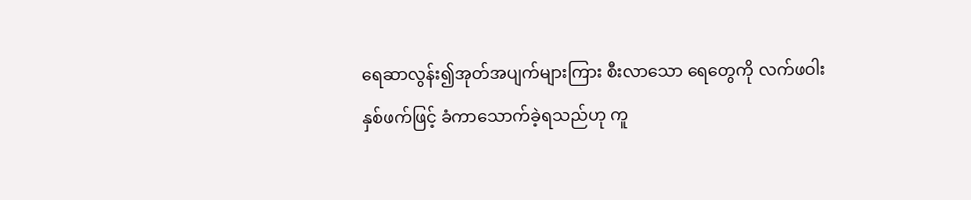ရေဆာလွန်း၍အုတ်အပျက်များကြား စီးလာသော ရေတွေကို လက်ဖဝါးနှစ်ဖက်ဖြင့် ခံကာသောက်ခဲ့ရသည်ဟု ကူ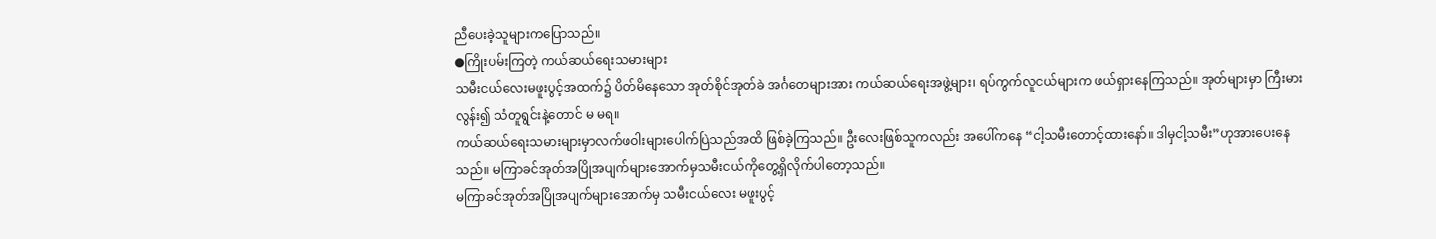ညီပေးခဲ့သူများကပြောသည်။
●ကြိုးပမ်းကြတဲ့ ကယ်ဆယ်ရေးသမားများ
သမီးငယ်လေးမဖူးပွင့်အထက်၌ ပိတ်မိနေသော အုတ်စိုင်အုတ်ခဲ အင်္ဂတေများအား ကယ်ဆယ်ရေးအဖွဲ့များ၊ ရပ်ကွက်လူငယ်များက ဖယ်ရှားနေကြသည်။ အုတ်များမှာ ကြီးမားလွန်း၍ သံတူရွင်းနဲ့တောင် မ မရ။
ကယ်ဆယ်ရေးသမားများမှာလက်ဖဝါးများပေါက်ပြဲသည်အထိ ဖြစ်ခဲ့ကြသည်။ ဦးလေးဖြစ်သူကလည်း အပေါ်ကနေ “ငါ့သမီးတောင့်ထားနော်။ ဒါမှငါ့သမီး”ဟုအားပေးနေသည်။ မကြာခင်အုတ်အပြိုအပျက်များအောက်မှသမီးငယ်ကိုတွေ့ရှိလိုက်ပါတော့သည်။
မကြာခင်အုတ်အပြိုအပျက်များအောက်မှ သမီးငယ်လေး မဖူးပွင့်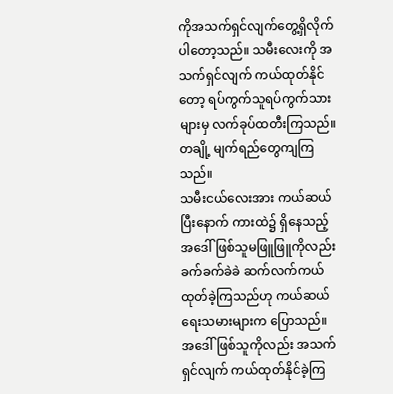ကိုအသက်ရှင်လျက်တွေ့ရှိလိုက်ပါတော့သည်။ သမီးလေးကို အသက်ရှင်လျက် ကယ်ထုတ်နိုင်တော့ ရပ်ကွက်သူရပ်ကွက်သားများမှ လက်ခုပ်ထတီးကြသည်။ တချို့ မျက်ရည်တွေကျကြသည်။
သမီးငယ်လေးအား ကယ်ဆယ်ပြီးနောက် ကားထဲ၌ ရှိနေသည့် အဒေါ်ဖြစ်သူမဖြူဖြူကိုလည်း ခက်ခက်ခဲခဲ ဆက်လက်ကယ်ထုတ်ခဲ့ကြသည်ဟု ကယ်ဆယ်ရေးသမားများက ပြောသည်။ အဒေါ်ဖြစ်သူကိုလည်း အသက်ရှင်လျက် ကယ်ထုတ်နိုင်ခဲ့ကြ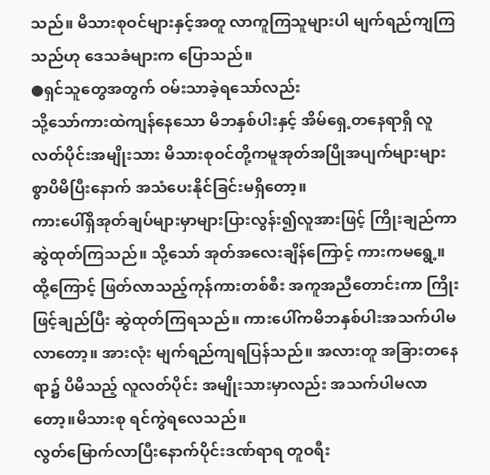သည်။ မိသားစုဝင်များနှင့်အတူ လာကူကြသူများပါ မျက်ရည်ကျကြသည်ဟု ဒေသခံများက ပြောသည်။
●ရှင်သူတွေအတွက် ဝမ်းသာခဲ့ရသော်လည်း
သို့သော်ကားထဲကျန်နေသော မိဘနှစ်ပါးနှင့် အိမ်ရှေ့တနေရာရှိ လူလတ်ပိုင်းအမျိုးသား မိသားစုဝင်တို့ကမူအုတ်အပြိုအပျက်များများစွာပိမိပြီးနောက် အသံပေးနိုင်ခြင်းမရှိတော့။
ကားပေါ်ရှိအုတ်ချပ်များမှာများပြားလွန်း၍လူအားဖြင့် ကြိုးချည်ကာ ဆွဲထုတ်ကြသည်။ သို့သော် အုတ်အလေးချိန်ကြောင့် ကားကမရွေ့။ ထို့ကြောင့် ဖြတ်လာသည့်ကုန်ကားတစ်စီး အကူအညီတောင်းကာ ကြိုးဖြင့်ချည်ပြီး ဆွဲထုတ်ကြရသည်။ ကားပေါ်ကမိဘနှစ်ပါးအသက်ပါမလာတော့။ အားလုံး မျက်ရည်ကျရပြန်သည်။ အလားတူ အခြားတနေရာ၌ ပိမိသည့် လူလတ်ပိုင်း အမျိုးသားမှာလည်း အသက်ပါမလာတော့။မိသားစု ရင်ကွဲရလေသည်။
လွတ်မြောက်လာပြီးနောက်ပိုင်းဒဏ်ရာရ တူဝရီး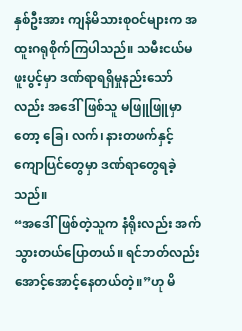နှစ်ဦးအား ကျန်မိသားစုဝင်များက အထူးဂရုစိုက်ကြပါသည်။ သမီးငယ်မဖူးပွင့်မှာ ဒဏ်ရာရရှိမှုနည်းသော်လည်း အဒေါ်ဖြစ်သူ မဖြူဖြူမှာတော့ ခြေ၊ လက်၊ နားတဖက်နှင့် ကျောပြင်တွေမှာ ဒဏ်ရာတွေရခဲ့သည်။
“အဒေါ်ဖြစ်တဲ့သူက နံရိုးလည်း အက်သွားတယ်ပြောတယ်။ ရင်ဘတ်လည်းအောင့်အောင့်နေတယ်တဲ့။”ဟု မိ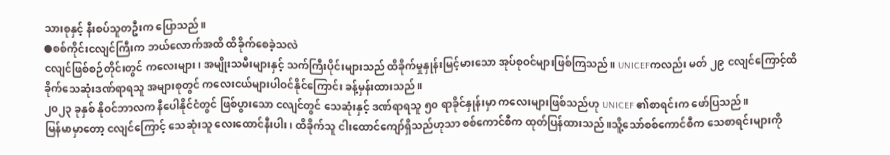သားစုနှင့် နီးစပ်သူတဦးက ပြောသည်။
●စစ်ကိုင်းငလျင်ကြီးက ဘယ်လောက်အထိ ထိခိုက်စေခဲ့သလဲ
ငလျင်ဖြစ်စဉ်တိုင်းတွင် ကလေးများ၊ အမျိုးသမီးများနှင့် သက်ကြီးပိုင်းများသည် ထိခိုက်မှုနှုန်းမြင့်မားသော အုပ်စုဝင်များဖြစ်ကြသည်။ UNICEFကလည်း မတ် ၂၉ ငလျင်ကြောင့်ထိခိုက်သေဆုံးဒဏ်ရာရသူ အများစုတွင် ကလေးငယ်များပါဝင်နိုင်ကြောင်း ခန့်မှန်းထားသည်။
၂၀၂၃ ခုနှစ် နိုဝင်ဘာလက နီပေါနိုင်ငံတွင် ဖြစ်ပွားသော ငလျင်တွင် သေဆုံးနှင့် ဒဏ်ရာရသူ ၅၀ ရာခိုင်နှုန်းမှာ ကလေးများဖြစ်သည်ဟု UNICEF ၏စာရင်းက ဖော်ပြသည်။
မြန်မာမှာတော့ ငလျင်ကြောင့် သေဆုံးသူ လေးထောင်နီးပါး၊ ထိခိုက်သူ ငါးထောင်ကျော်ရှိသည်ဟုသာ စစ်ကောင်စီက ထုတ်ပြန်ထားသည်။သိူ့သော်စစ်ကောင်စီက သေစာရင်းများကို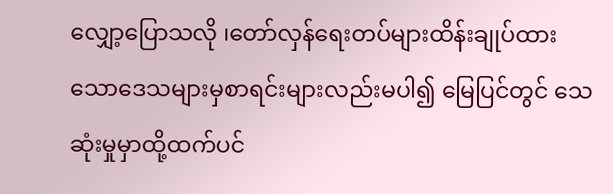လျှော့ပြောသလို ၊တော်လှန်ရေးတပ်များထိန်းချုပ်ထားသောဒေသများမှစာရင်းများလည်းမပါ၍ မြေပြင်တွင် သေဆုံးမှုမှာထို့ထက်ပင်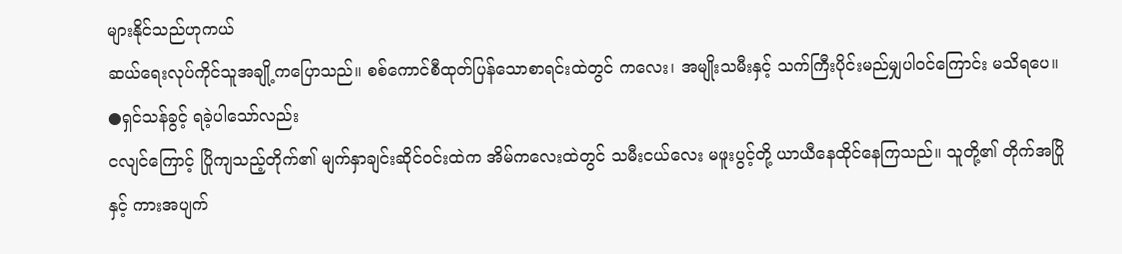များနိုင်သည်ဟုကယ်
ဆယ်ရေးလုပ်ကိုင်သူအချို့ကပြောသည်။ စစ်ကောင်စီထုတ်ပြန်သောစာရင်းထဲတွင် ကလေး၊ အမျိုးသမီးနှင့် သက်ကြီးပိုင်းမည်မျှပါဝင်ကြောင်း မသိရပေ။
●ရှင်သန်ခွင့် ရခဲ့ပါသော်လည်း
ငလျင်ကြောင့် ပြိုကျသည့်တိုက်၏ မျက်နှာချင်းဆိုင်ဝင်းထဲက အိမ်ကလေးထဲတွင် သမီးငယ်လေး မဖူးပွင့်တို့ ယာယီနေထိုင်နေကြသည်။ သူတို့၏ တိုက်အပြိုနှင့် ကားအပျက်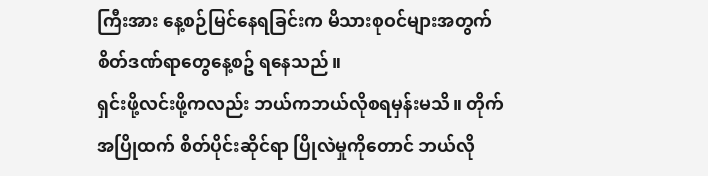ကြီးအား နေ့စဉ်မြင်နေရခြင်းက မိသားစုဝင်များအတွက် စိတ်ဒဏ်ရာတွေနေ့စဥ် ရနေသည်။
ရှင်းဖို့လင်းဖို့ကလည်း ဘယ်ကဘယ်လိုစရမှန်းမသိ။ တိုက်အပြိုထက် စိတ်ပိုင်းဆိုင်ရာ ပြိုလဲမှုကိုတောင် ဘယ်လို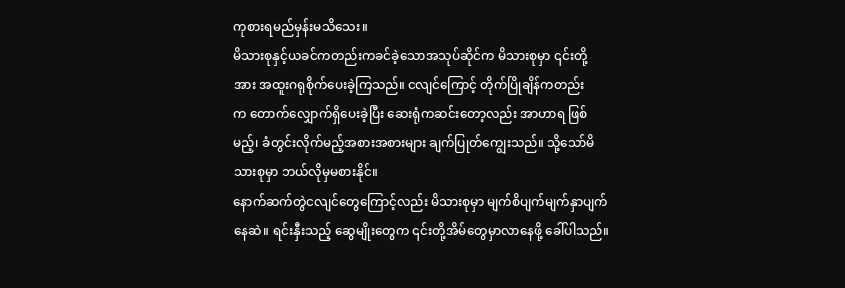ကုစားရမည်မှန်းမသိသေး။
မိသားစုနှင့်ယခင်ကတည်းကခင်ခဲ့သောအသုပ်ဆိုင်က မိသားစုမှာ ၎င်းတို့အား အထူးဂရုစိုက်ပေးခဲ့ကြသည်။ ငလျင်ကြောင့် တိုက်ပြိုချိန်ကတည်း
က တောက်လျှောက်ရှိပေးခဲ့ပြီး ဆေးရုံကဆင်းတော့လည်း အာဟာရ ဖြစ်မည့်၊ ခံတွင်းလိုက်မည့်အစားအစားများ ချက်ပြုတ်ကျွေးသည်။ သို့သော်မိသားစုမှာ ဘယ်လိုမှမစားနိုင်။
နောက်ဆက်တွဲငလျင်တွေကြောင့်လည်း မိသားစုမှာ မျက်စိပျက်မျက်နှာပျက်နေဆဲ။ ရင်းနှီးသည့် ဆွေမျိုးတွေက ၎င်းတို့အိမ်တွေမှာလာနေဖို့ ခေါ်ပါသည်။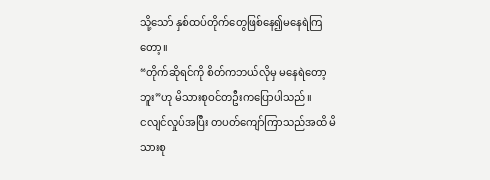သို့သော် နှစ်ထပ်တိုက်တွေဖြစ်နေ၍မနေရဲကြတော့။
“တိုက်ဆိုရင်ကို စိတ်ကဘယ်လိုမှ မနေရဲတော့ဘူး”ဟု မိသားစုဝင်တဦးကပြောပါသည်။
ငလျင်လှုပ်အပြီး တပတ်ကျော်ကြာသည်အထိ မိသားစု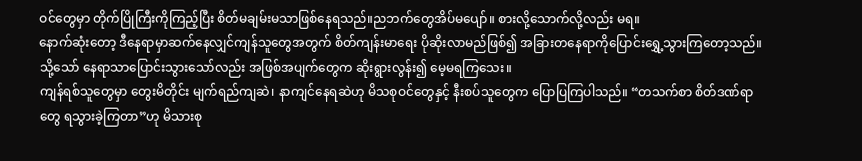ဝင်တွေမှာ တိုက်ပြိုကြီးကိုကြည့်ပြီး စိတ်မချမ်းမသာဖြစ်နေရသည်။ညဘက်တွေအိပ်မပျော်။ စားလို့သောက်လို့လည်း မရ။
နောက်ဆုံးတော့ ဒီနေရာမှာဆက်နေလျှင်ကျန်သူတွေအတွက် စိတ်ကျန်းမာရေး ပိုဆိုးလာမည်ဖြစ်၍ အခြားတနေရာကိုပြောင်းရွှေ့သွားကြတော့သည်။ သို့သော် နေရာသာပြောင်းသွားသော်လည်း အဖြစ်အပျက်တွေက ဆိုးရွားလွန်း၍ မေ့မရကြသေး။
ကျန်ရစ်သူတွေမှာ တွေးမိတိုင်း မျက်ရည်ကျဆဲ၊ နာကျင်နေရဆဲဟု မိသစုဝင်တွေနှင့် နီးစပ်သူတွေက ပြောပြကြပါသည်။ “တသက်စာ စိတ်ဒဏ်ရာတွေ ရသွားခဲ့ကြတာ”ဟု မိသားစု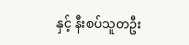နှင့် နီးစပ်သူတဦး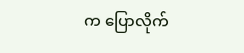က ပြောလိုက်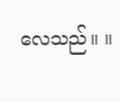လေသည်။ ။